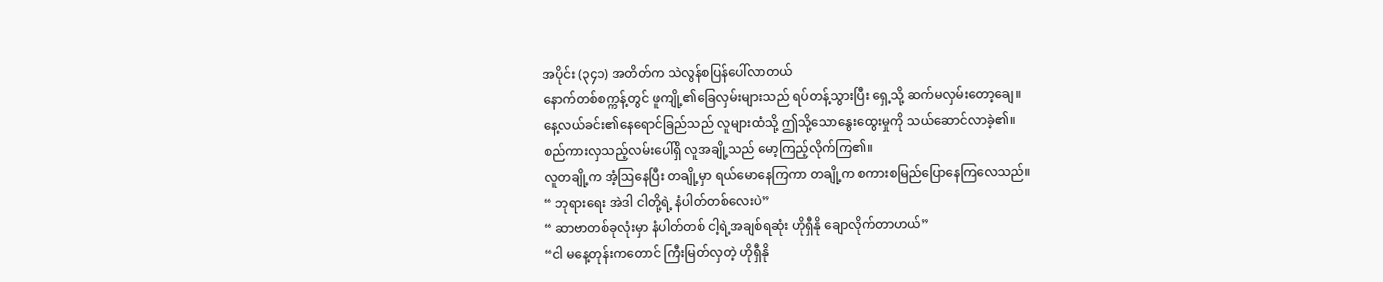အပိုင်း (၃၄၁) အတိတ်က သဲလွန်စပြန်ပေါ်လာတယ်
နောက်တစ်စက္ကန့်တွင် ဖူကျို့၏ခြေလှမ်းများသည် ရပ်တန့်သွားပြီး ရှေ့သို့ ဆက်မလှမ်းတော့ချေ။
နေ့လယ်ခင်း၏နေရောင်ခြည်သည် လူများထံသို့ ဤသို့သောနွေးထွေးမှုကို သယ်ဆောင်လာခဲ့၏။
စည်ကားလှသည့်လမ်းပေါ်ရှိ လူအချို့သည် မော့ကြည့်လိုက်ကြ၏။
လူတချို့က အံ့ဩနေပြီး တချို့မှာ ရယ်မောနေကြကာ တချို့က စကားစမြည်ပြောနေကြလေသည်။
“ ဘုရားရေး အဲဒါ ငါတို့ရဲ့ နံပါတ်တစ်လေးပဲ”
“ ဆာဗာတစ်ခုလုံးမှာ နံပါတ်တစ် ငါ့ရဲ့အချစ်ရဆုံး ဟိုရှီနို ချောလိုက်တာဟယ်”
“ငါ မနေ့တုန်းကတောင် ကြီးမြတ်လှတဲ့ ဟိုရှီနို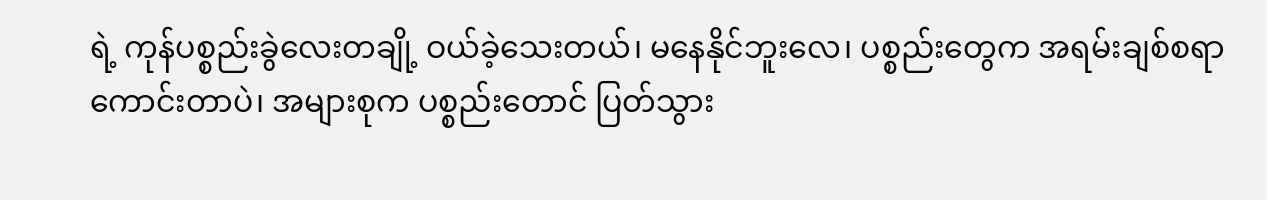ရဲ့ ကုန်ပစ္စည်းခွဲလေးတချို့ ဝယ်ခဲ့သေးတယ်၊ မနေနိုင်ဘူးလေ၊ ပစ္စည်းတွေက အရမ်းချစ်စရာကောင်းတာပဲ၊ အများစုက ပစ္စည်းတောင် ပြတ်သွား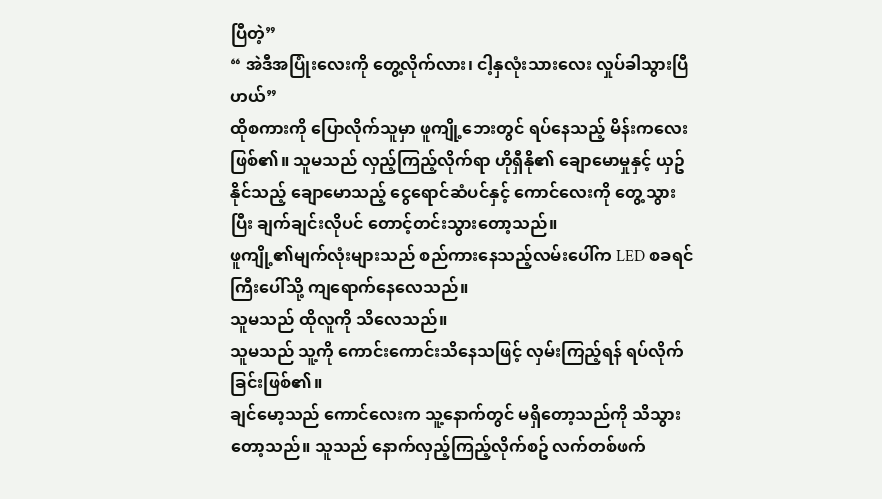ပြီတဲ့”
“ အဲဒီအပြုံးလေးကို တွေ့လိုက်လား၊ ငါ့နှလုံးသားလေး လှုပ်ခါသွားပြီဟယ်”
ထိုစကားကို ပြောလိုက်သူမှာ ဖူကျို့ဘေးတွင် ရပ်နေသည့် မိန်းကလေး ဖြစ်၏။ သူမသည် လှည့်ကြည့်လိုက်ရာ ဟိုရှီနို၏ ချောမောမှုနှင့် ယှဥ်နိုင်သည့် ချောမောသည့် ငွေရောင်ဆံပင်နှင့် ကောင်လေးကို တွေ့သွားပြီး ချက်ချင်းလိုပင် တောင့်တင်းသွားတော့သည်။
ဖူကျို့၏မျက်လုံးများသည် စည်ကားနေသည့်လမ်းပေါ်က LED စခရင်ကြီးပေါ်သို့ ကျရောက်နေလေသည်။
သူမသည် ထိုလူကို သိလေသည်။
သူမသည် သူ့ကို ကောင်းကောင်းသိနေသဖြင့် လှမ်းကြည့်ရန် ရပ်လိုက်ခြင်းဖြစ်၏။
ချင်မော့သည် ကောင်လေးက သူ့နောက်တွင် မရှိတော့သည်ကို သိသွားတော့သည်။ သူသည် နောက်လှည့်ကြည့်လိုက်စဥ် လက်တစ်ဖက်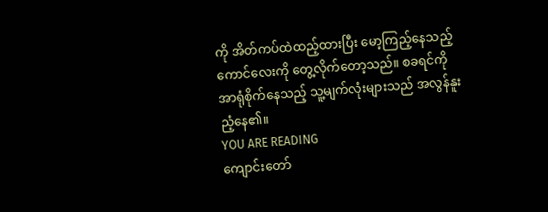ကို အိတ်ကပ်ထဲထည့်ထားပြီး မော့ကြည့်နေသည့် ကောင်လေးကို တွေ့လိုက်တော့သည်။ စခရင်ကို အာရုံစိုက်နေသည့် သူ့မျက်လုံးများသည် အလွန်နူးညံ့နေ၏။
YOU ARE READING
ကျောင်းတော်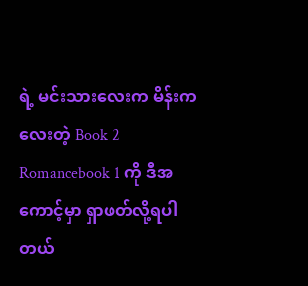ရဲ့ မင်းသားလေးက မိန်းကလေးတဲ့ Book 2
Romancebook 1 ကို ဒီအကောင့်မှာ ရှာဖတ်လို့ရပါတယ်